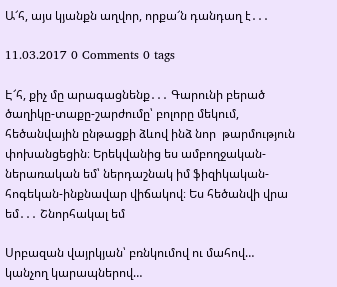Ա՜հ, այս կյանքն աղվոր, որքա՜ն դանդաղ է․․․

11.03.2017 0 Comments 0 tags

Է՜հ, քիչ մը արագացնենք․․․ Գարունի բերած ծաղիկը-տաքը-շարժումը՝ բոլորը մեկում, հեծանվային ընթացքի ձևով ինձ նոր  թարմություն փոխանցեցին։ Երեկվանից ես ամբողջական-ներառական եմ՝ ներդաշնակ իմ ֆիզիկական-հոգեկան-ինքնավար վիճակով։ Ես հեծանվի վրա եմ․․․ Շնորհակալ եմ

Սրբազան վայրկյան՝ բռնկումով ու մահով… կանչող կարապներով…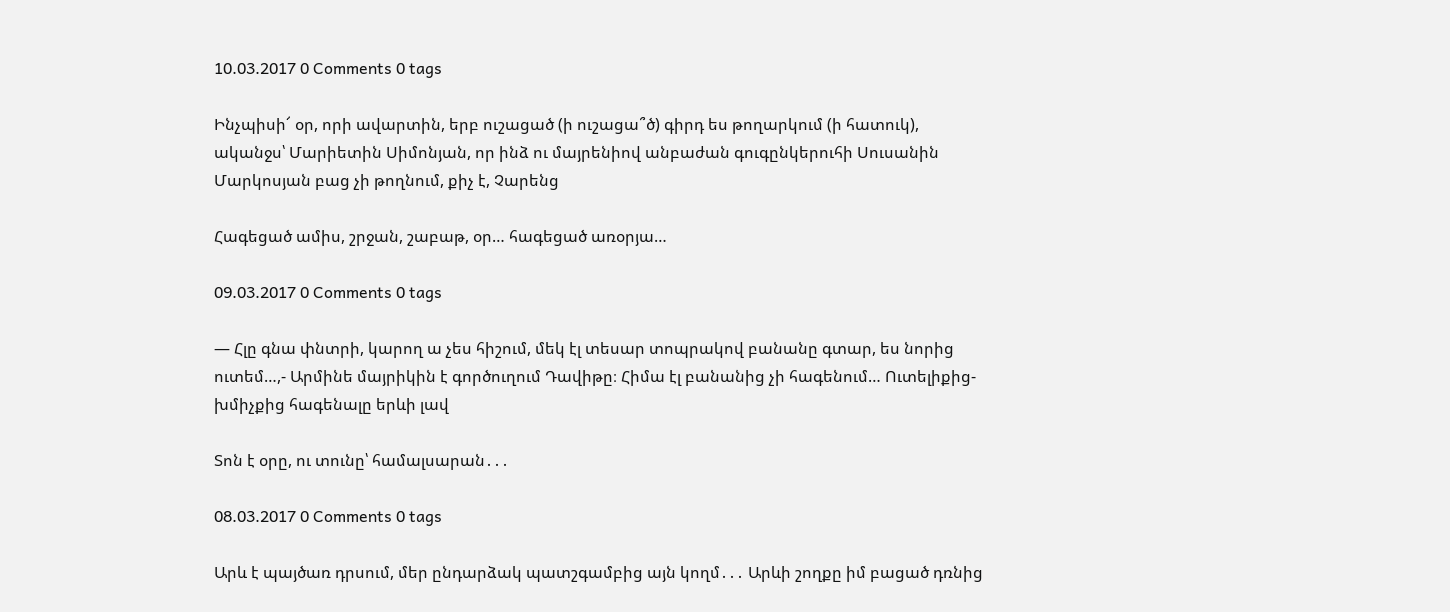10.03.2017 0 Comments 0 tags

Ինչպիսի՜ օր, որի ավարտին, երբ ուշացած (ի ուշացա՞ծ) գիրդ ես թողարկում (ի հատուկ), ականջս՝ Մարիետին Սիմոնյան, որ ինձ ու մայրենիով անբաժան գուգընկերուհի Սուսանին Մարկոսյան բաց չի թողնում, քիչ է, Չարենց

Հագեցած ամիս, շրջան, շաբաթ, օր… հագեցած առօրյա…

09.03.2017 0 Comments 0 tags

— Հլը գնա փնտրի, կարող ա չես հիշում, մեկ էլ տեսար տոպրակով բանանը գտար, ես նորից ուտեմ…,- Արմինե մայրիկին է գործուղում Դավիթը։ Հիմա էլ բանանից չի հագենում… Ուտելիքից-խմիչքից հագենալը երևի լավ

Տոն է օրը, ու տունը՝ համալսարան․․․

08.03.2017 0 Comments 0 tags

Արև է պայծառ դրսում, մեր ընդարձակ պատշգամբից այն կողմ․․․ Արևի շողքը իմ բացած դռնից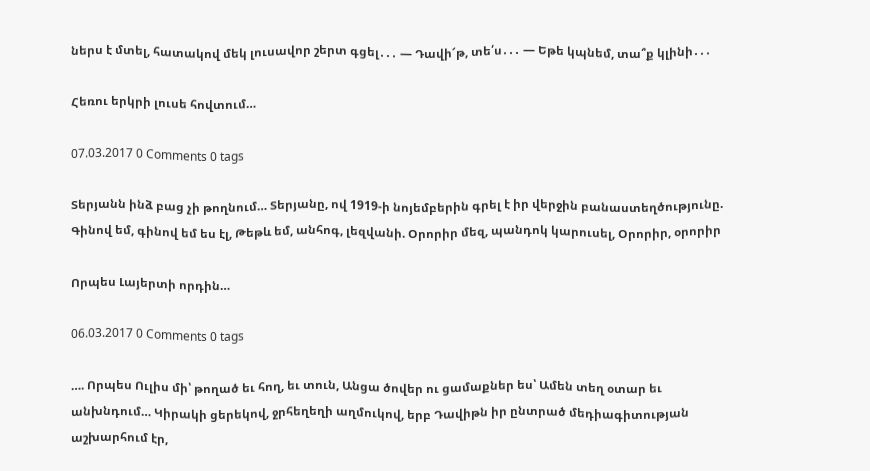ներս է մտել, հատակով մեկ լուսավոր շերտ գցել․․․ — Դավի՜թ, տե՛ս․․․ — Եթե կպնեմ, տա՞ք կլինի․․․

Հեռու երկրի լուսե հովտում…

07.03.2017 0 Comments 0 tags

Տերյանն ինձ բաց չի թողնում… Տերյանը, ով 1919-ի նոյեմբերին գրել է իր վերջին բանաստեղծությունը. Գինով եմ, գինով եմ ես էլ, Թեթև եմ, անհոգ, լեզվանի. Օրորիր մեզ, պանդոկ կարուսել, Օրորիր, օրորիր

Որպես Լայերտի որդին…

06.03.2017 0 Comments 0 tags

…. Որպես Ուլիս մի՝ թողած եւ հող, եւ տուն, Անցա ծովեր ու ցամաքներ ես՝ Ամեն տեղ օտար եւ անխնդում… Կիրակի ցերեկով, ջրհեղեղի աղմուկով, երբ Դավիթն իր ընտրած մեդիագիտության աշխարհում էր,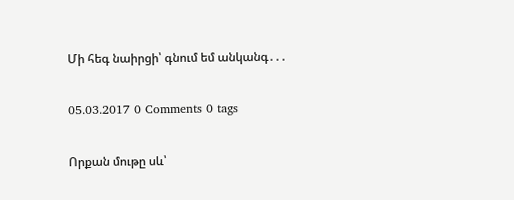Մի հեգ նաիրցի՝ գնում եմ անկանգ․․․

05.03.2017 0 Comments 0 tags

Որքան մութը սև՝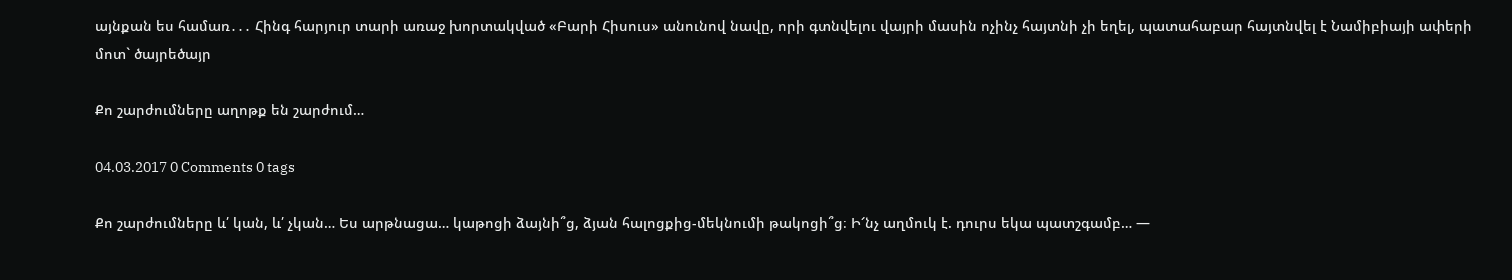այնքան ես համառ․․․ Հինգ հարյուր տարի առաջ խորտակված «Բարի Հիսուս» անունով նավը, որի գտնվելու վայրի մասին ոչինչ հայտնի չի եղել, պատահաբար հայտնվել է Նամիբիայի ափերի մոտ` ծայրեծայր

Քո շարժումները աղոթք են շարժում…

04.03.2017 0 Comments 0 tags

Քո շարժումները և՛ կան, և՛ չկան… Ես արթնացա… կաթոցի ձայնի՞ց, ձյան հալոցքից-մեկնումի թակոցի՞ց։ Ի՜նչ աղմուկ է. դուրս եկա պատշգամբ… —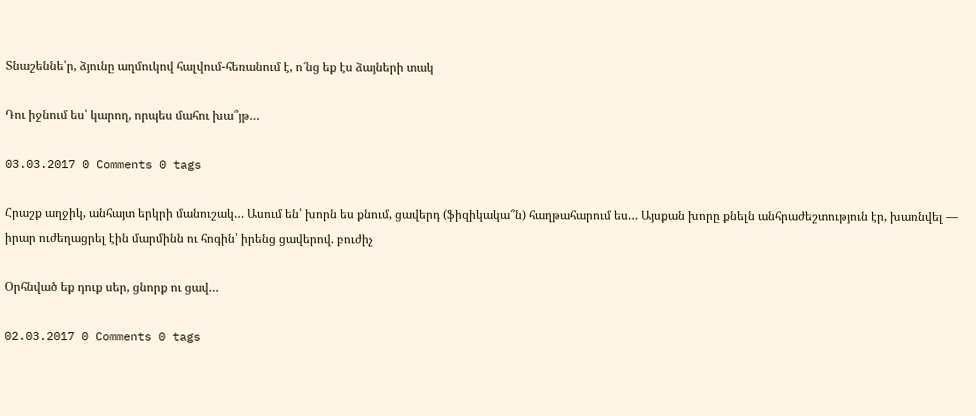Տնաշեննե՛ր, ձյունը աղմուկով հալվում-հեռանում է, ո՜նց եք էս ձայների տակ

Դու իջնում ես՝ կարող, որպես մահու խա՞յթ…

03.03.2017 0 Comments 0 tags

Հրաշք աղջիկ, անհայտ երկրի մանուշակ… Ասում են՝ խորն ես քնում, ցավերդ (ֆիզիկակա՞ն) հաղթահարում ես… Այսքան խորը քնելն անհրաժեշտություն էր, խառնվել — իրար ուժեղացրել էին մարմինն ու հոգին՝ իրենց ցավերով. բուժիչ

Օրհնված եք դուք սեր, ցնորք ու ցավ…

02.03.2017 0 Comments 0 tags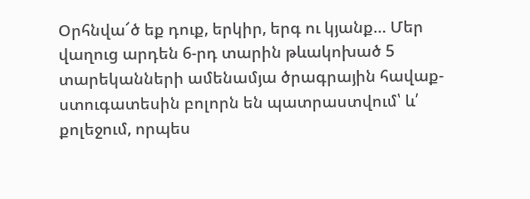Օրհնվա՜ծ եք դուք, երկիր, երգ ու կյանք… Մեր վաղուց արդեն 6-րդ տարին թևակոխած 5 տարեկանների ամենամյա ծրագրային հավաք-ստուգատեսին բոլորն են պատրաստվում՝ և՛ քոլեջում, որպես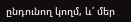ընդունող կողմ, և՛ մեր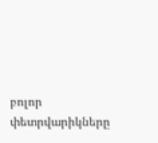բոլոր փետրվարիկները